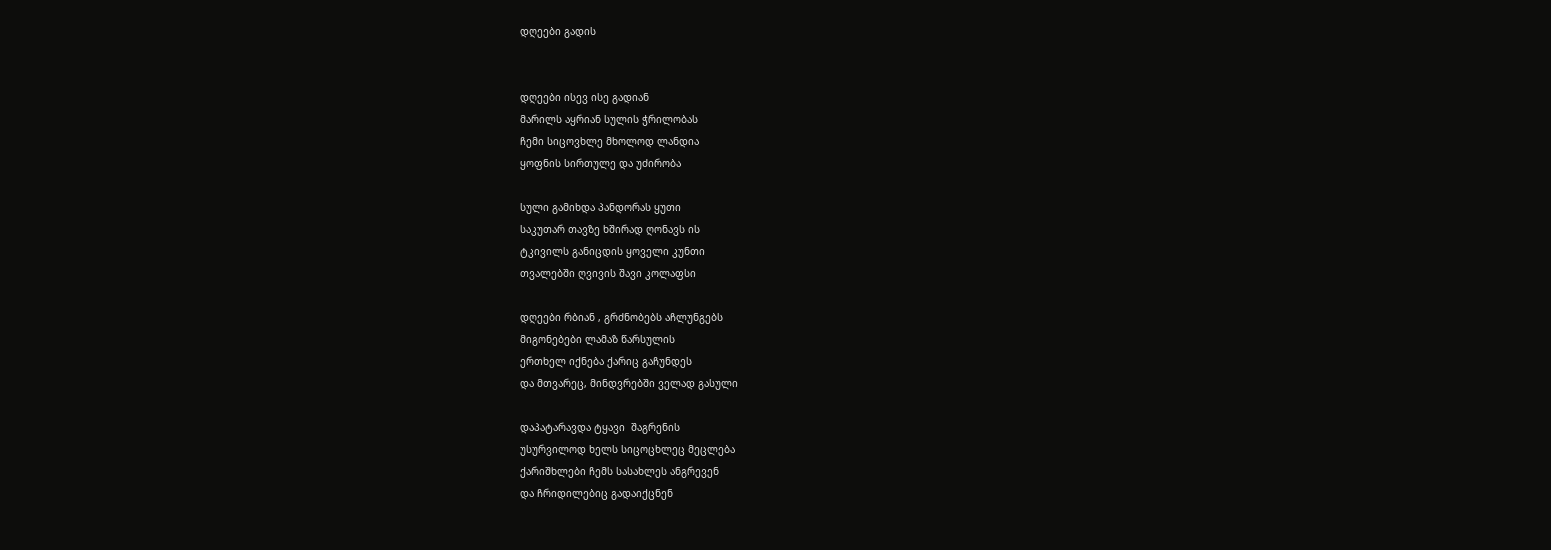დღეები გადის


დღეები ისევ ისე გადიან
მარილს აყრიან სულის ჭრილობას
ჩემი სიცოვხლე მხოლოდ ლანდია
ყოფნის სირთულე და უძირობა

სული გამიხდა პანდორას ყუთი
საკუთარ თავზე ხშირად ღონავს ის
ტკივილს განიცდის ყოველი კუნთი
თვალებში ღვივის შავი კოლაფსი

დღეები რბიან , გრძნობებს აჩლუნგებს
მიგონებები ლამაზ წარსულის
ერთხელ იქნება ქარიც გაჩუნდეს
და მთვარეც, მინდვრებში ველად გასული

დაპატარავდა ტყავი  შაგრენის
უსურვილოდ ხელს სიცოცხლეც მეცლება
ქარიშხლები ჩემს სასახლეს ანგრევენ
და ჩრიდილებიც გადაიქცნენ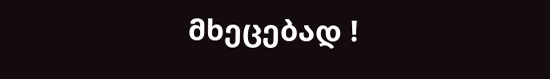მხეცებად !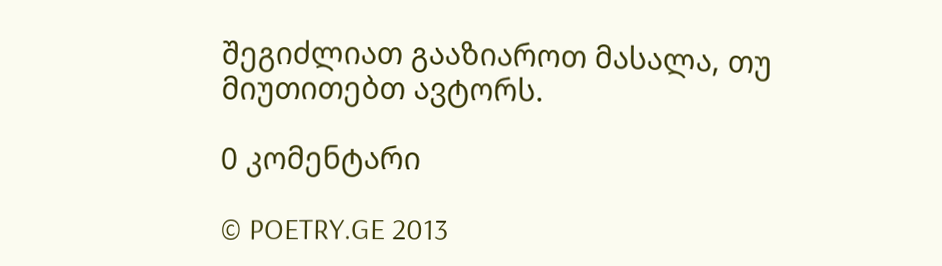შეგიძლიათ გააზიაროთ მასალა, თუ მიუთითებთ ავტორს.

0 კომენტარი

© POETRY.GE 2013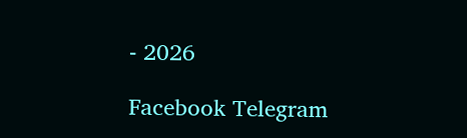- 2026

Facebook Telegram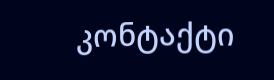კონტაქტი